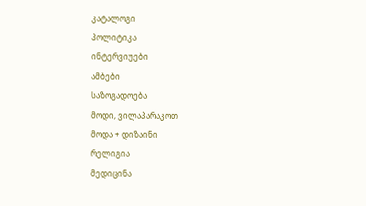კატალოგი
პოლიტიკა
ინტერვიუები
ამბები
საზოგადოება
მოდი, ვილაპარაკოთ
მოდა + დიზაინი
რელიგია
მედიცინა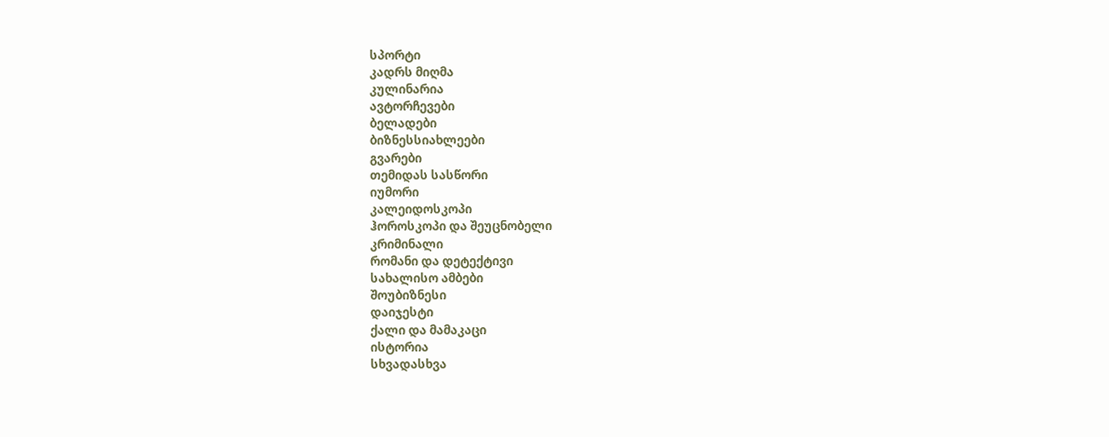სპორტი
კადრს მიღმა
კულინარია
ავტორჩევები
ბელადები
ბიზნესსიახლეები
გვარები
თემიდას სასწორი
იუმორი
კალეიდოსკოპი
ჰოროსკოპი და შეუცნობელი
კრიმინალი
რომანი და დეტექტივი
სახალისო ამბები
შოუბიზნესი
დაიჯესტი
ქალი და მამაკაცი
ისტორია
სხვადასხვა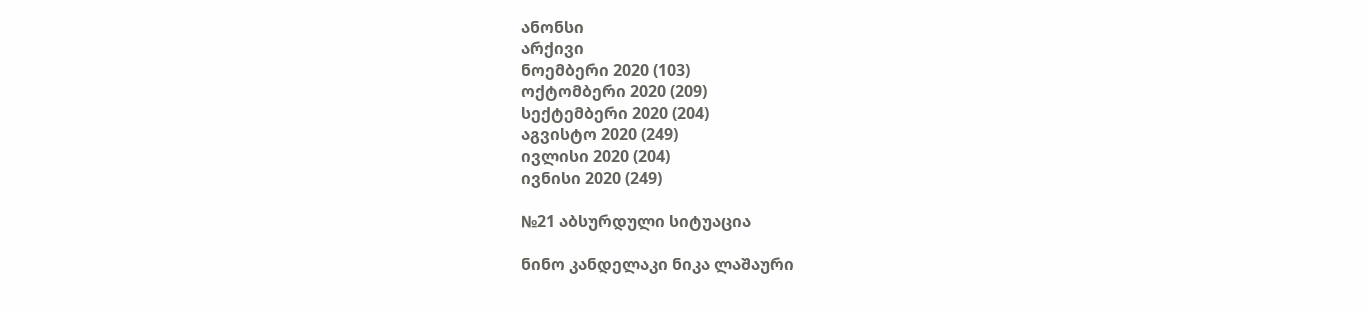ანონსი
არქივი
ნოემბერი 2020 (103)
ოქტომბერი 2020 (209)
სექტემბერი 2020 (204)
აგვისტო 2020 (249)
ივლისი 2020 (204)
ივნისი 2020 (249)

№21 აბსურდული სიტუაცია

ნინო კანდელაკი ნიკა ლაშაური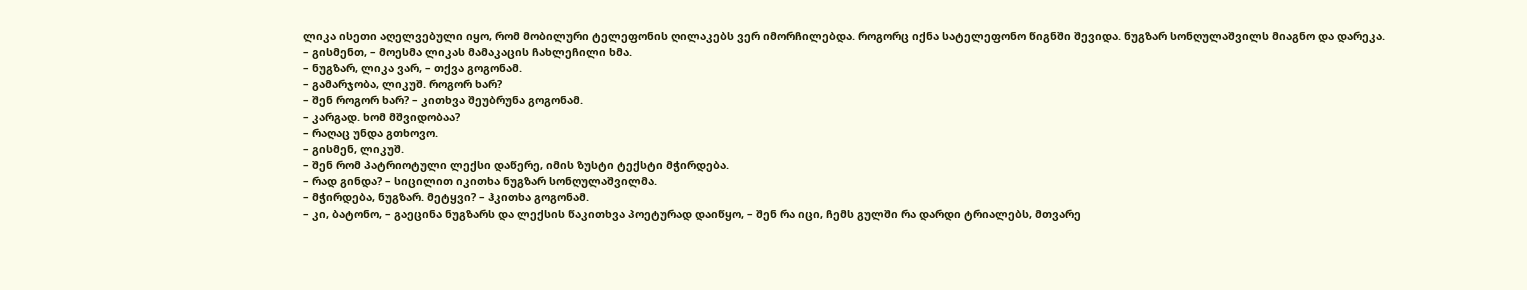ლიკა ისეთი აღელვებული იყო, რომ მობილური ტელეფონის ღილაკებს ვერ იმორჩილებდა. როგორც იქნა სატელეფონო წიგნში შევიდა. ნუგზარ სონღულაშვილს მიაგნო და დარეკა.
– გისმენთ, – მოესმა ლიკას მამაკაცის ჩახლეჩილი ხმა.
– ნუგზარ, ლიკა ვარ, – თქვა გოგონამ.
– გამარჯობა, ლიკუშ. როგორ ხარ?
– შენ როგორ ხარ? – კითხვა შეუბრუნა გოგონამ.
– კარგად. ხომ მშვიდობაა?
– რაღაც უნდა გთხოვო.
– გისმენ, ლიკუშ.
– შენ რომ პატრიოტული ლექსი დაწერე, იმის ზუსტი ტექსტი მჭირდება.
– რად გინდა? – სიცილით იკითხა ნუგზარ სონღულაშვილმა.
– მჭირდება, ნუგზარ. მეტყვი? – ჰკითხა გოგონამ.
– კი, ბატონო, – გაეცინა ნუგზარს და ლექსის წაკითხვა პოეტურად დაიწყო, – შენ რა იცი, ჩემს გულში რა დარდი ტრიალებს, მთვარე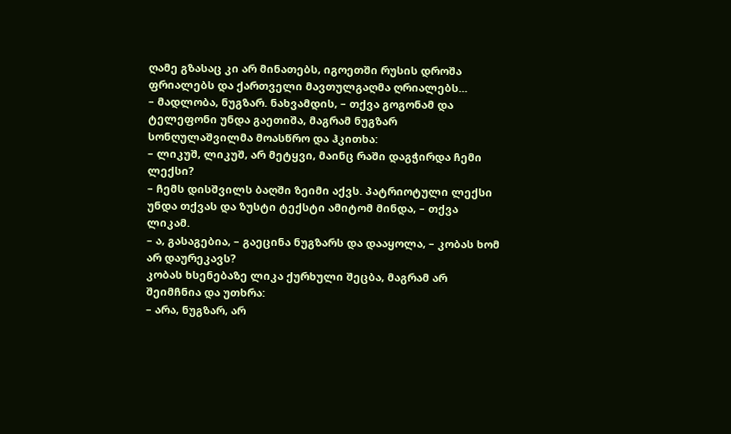ღამე გზასაც კი არ მინათებს, იგოეთში რუსის დროშა ფრიალებს და ქართველი მავთულგაღმა ღრიალებს...
– მადლობა, ნუგზარ. ნახვამდის, – თქვა გოგონამ და ტელეფონი უნდა გაეთიშა, მაგრამ ნუგზარ სონღულაშვილმა მოასწრო და ჰკითხა:
– ლიკუშ, ლიკუშ, არ მეტყვი, მაინც რაში დაგჭირდა ჩემი ლექსი?
– ჩემს დისშვილს ბაღში ზეიმი აქვს. პატრიოტული ლექსი უნდა თქვას და ზუსტი ტექსტი ამიტომ მინდა, – თქვა ლიკამ.
– ა, გასაგებია, – გაეცინა ნუგზარს და დააყოლა, – კობას ხომ არ დაურეკავს?
კობას ხსენებაზე ლიკა ქურხული შეცბა, მაგრამ არ შეიმჩნია და უთხრა:
– არა, ნუგზარ, არ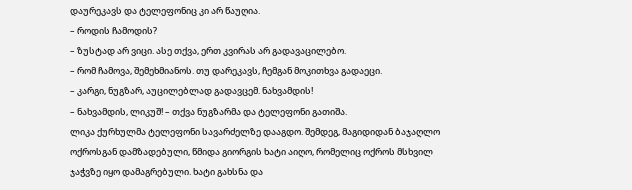დაურეკავს და ტელეფონიც კი არ წაუღია.
– როდის ჩამოდის?
– ზუსტად არ ვიცი. ასე თქვა, ერთ კვირას არ გადავაცილებო.
– რომ ჩამოვა, შემეხმიანოს. თუ დარეკავს, ჩემგან მოკითხვა გადაეცი.
– კარგი, ნუგზარ, აუცილებლად გადავცემ. ნახვამდის!
– ნახვამდის, ლიკუშ! – თქვა ნუგზარმა და ტელეფონი გათიშა.
ლიკა ქურხულმა ტელეფონი სავარძელზე დააგდო. შემდეგ, მაგიდიდან ბაჯაღლო ოქროსგან დამზადებული, წმიდა გიორგის ხატი აიღო, რომელიც ოქროს მსხვილ ჯაჭვზე იყო დამაგრებული. ხატი გახსნა და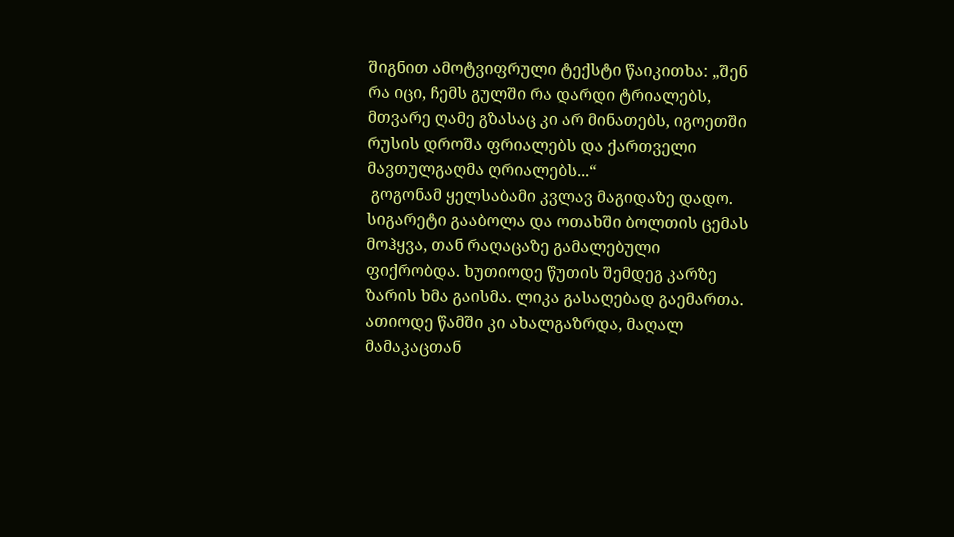შიგნით ამოტვიფრული ტექსტი წაიკითხა: „შენ რა იცი, ჩემს გულში რა დარდი ტრიალებს, მთვარე ღამე გზასაც კი არ მინათებს, იგოეთში რუსის დროშა ფრიალებს და ქართველი მავთულგაღმა ღრიალებს...“
 გოგონამ ყელსაბამი კვლავ მაგიდაზე დადო. სიგარეტი გააბოლა და ოთახში ბოლთის ცემას მოჰყვა, თან რაღაცაზე გამალებული ფიქრობდა. ხუთიოდე წუთის შემდეგ კარზე ზარის ხმა გაისმა. ლიკა გასაღებად გაემართა. ათიოდე წამში კი ახალგაზრდა, მაღალ მამაკაცთან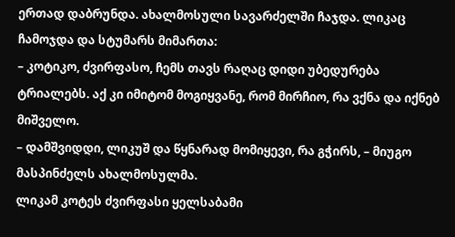ერთად დაბრუნდა. ახალმოსული სავარძელში ჩაჯდა. ლიკაც ჩამოჯდა და სტუმარს მიმართა:
– კოტიკო, ძვირფასო, ჩემს თავს რაღაც დიდი უბედურება ტრიალებს. აქ კი იმიტომ მოგიყვანე, რომ მირჩიო, რა ვქნა და იქნებ მიშველო.
– დამშვიდდი, ლიკუშ და წყნარად მომიყევი, რა გჭირს, – მიუგო მასპინძელს ახალმოსულმა.
ლიკამ კოტეს ძვირფასი ყელსაბამი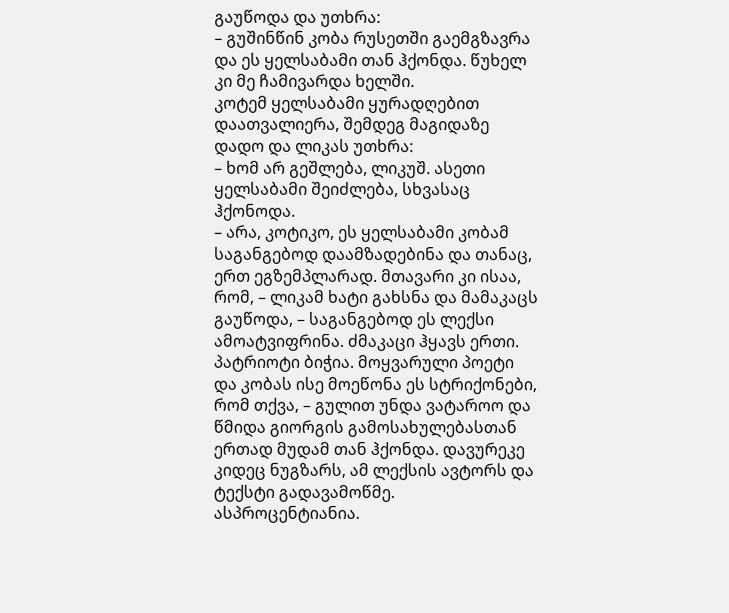გაუწოდა და უთხრა:
– გუშინწინ კობა რუსეთში გაემგზავრა და ეს ყელსაბამი თან ჰქონდა. წუხელ კი მე ჩამივარდა ხელში.
კოტემ ყელსაბამი ყურადღებით დაათვალიერა, შემდეგ მაგიდაზე დადო და ლიკას უთხრა:
– ხომ არ გეშლება, ლიკუშ. ასეთი ყელსაბამი შეიძლება, სხვასაც ჰქონოდა.
– არა, კოტიკო, ეს ყელსაბამი კობამ საგანგებოდ დაამზადებინა და თანაც, ერთ ეგზემპლარად. მთავარი კი ისაა, რომ, – ლიკამ ხატი გახსნა და მამაკაცს გაუწოდა, – საგანგებოდ ეს ლექსი ამოატვიფრინა. ძმაკაცი ჰყავს ერთი. პატრიოტი ბიჭია. მოყვარული პოეტი და კობას ისე მოეწონა ეს სტრიქონები, რომ თქვა, – გულით უნდა ვატაროო და წმიდა გიორგის გამოსახულებასთან ერთად მუდამ თან ჰქონდა. დავურეკე კიდეც ნუგზარს, ამ ლექსის ავტორს და ტექსტი გადავამოწმე. ასპროცენტიანია.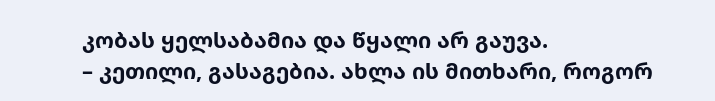კობას ყელსაბამია და წყალი არ გაუვა.
– კეთილი, გასაგებია. ახლა ის მითხარი, როგორ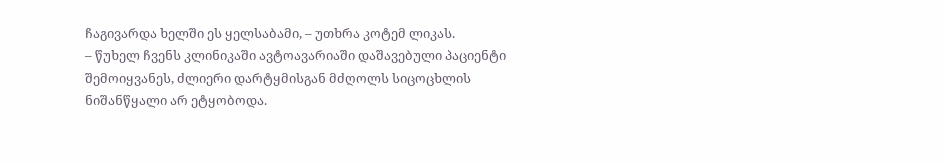ჩაგივარდა ხელში ეს ყელსაბამი, – უთხრა კოტემ ლიკას.
– წუხელ ჩვენს კლინიკაში ავტოავარიაში დაშავებული პაციენტი შემოიყვანეს, ძლიერი დარტყმისგან მძღოლს სიცოცხლის ნიშანწყალი არ ეტყობოდა.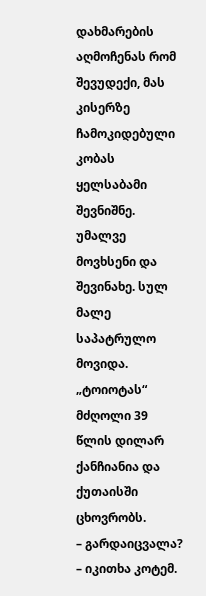დახმარების აღმოჩენას რომ შევუდექი, მას კისერზე ჩამოკიდებული კობას ყელსაბამი შევნიშნე. უმალვე მოვხსენი და შევინახე. სულ მალე საპატრულო მოვიდა. „ტოიოტას“ მძღოლი 39 წლის დილარ ქანჩიანია და ქუთაისში ცხოვრობს.
– გარდაიცვალა? – იკითხა კოტემ.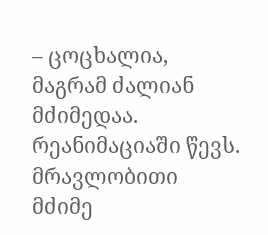– ცოცხალია, მაგრამ ძალიან მძიმედაა. რეანიმაციაში წევს. მრავლობითი მძიმე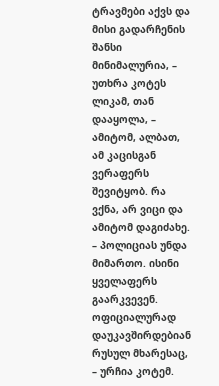ტრავმები აქვს და მისი გადარჩენის შანსი მინიმალურია, – უთხრა კოტეს ლიკამ, თან დააყოლა, – ამიტომ, ალბათ, ამ კაცისგან ვერაფერს შევიტყობ. რა ვქნა, არ ვიცი და ამიტომ დაგიძახე.
– პოლიციას უნდა მიმართო. ისინი ყველაფერს გაარკვევენ. ოფიციალურად დაუკავშირდებიან რუსულ მხარესაც, – ურჩია კოტემ.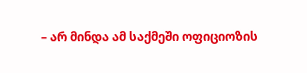– არ მინდა ამ საქმეში ოფიციოზის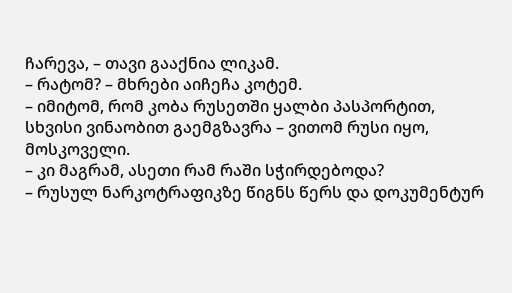ჩარევა, – თავი გააქნია ლიკამ.
– რატომ? – მხრები აიჩეჩა კოტემ.
– იმიტომ, რომ კობა რუსეთში ყალბი პასპორტით, სხვისი ვინაობით გაემგზავრა – ვითომ რუსი იყო, მოსკოველი.
– კი მაგრამ, ასეთი რამ რაში სჭირდებოდა?
– რუსულ ნარკოტრაფიკზე წიგნს წერს და დოკუმენტურ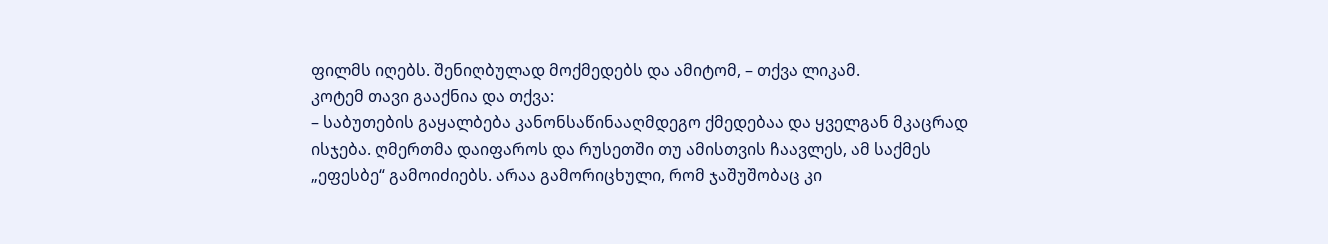ფილმს იღებს. შენიღბულად მოქმედებს და ამიტომ, – თქვა ლიკამ.
კოტემ თავი გააქნია და თქვა:
– საბუთების გაყალბება კანონსაწინააღმდეგო ქმედებაა და ყველგან მკაცრად ისჯება. ღმერთმა დაიფაროს და რუსეთში თუ ამისთვის ჩაავლეს, ამ საქმეს „ეფესბე“ გამოიძიებს. არაა გამორიცხული, რომ ჯაშუშობაც კი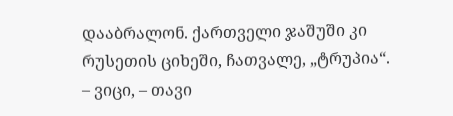დააბრალონ. ქართველი ჯაშუში კი რუსეთის ციხეში, ჩათვალე, „ტრუპია“.
– ვიცი, – თავი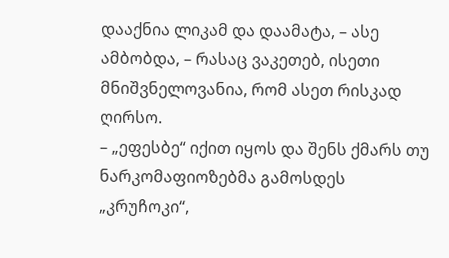დააქნია ლიკამ და დაამატა, – ასე ამბობდა, – რასაც ვაკეთებ, ისეთი მნიშვნელოვანია, რომ ასეთ რისკად ღირსო.
– „ეფესბე“ იქით იყოს და შენს ქმარს თუ ნარკომაფიოზებმა გამოსდეს „კრუჩოკი“,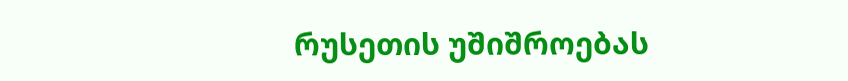რუსეთის უშიშროებას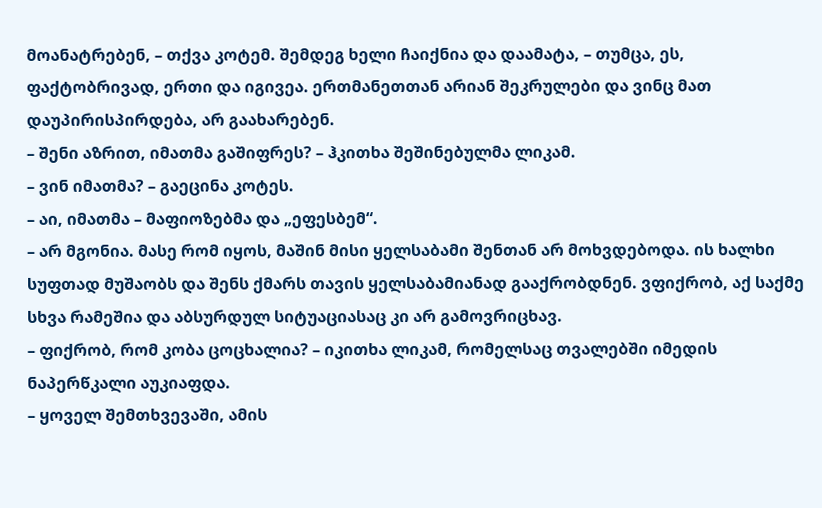მოანატრებენ, – თქვა კოტემ. შემდეგ ხელი ჩაიქნია და დაამატა, – თუმცა, ეს, ფაქტობრივად, ერთი და იგივეა. ერთმანეთთან არიან შეკრულები და ვინც მათ დაუპირისპირდება, არ გაახარებენ.
– შენი აზრით, იმათმა გაშიფრეს? – ჰკითხა შეშინებულმა ლიკამ.
– ვინ იმათმა? – გაეცინა კოტეს.
– აი, იმათმა – მაფიოზებმა და „ეფესბემ“.
– არ მგონია. მასე რომ იყოს, მაშინ მისი ყელსაბამი შენთან არ მოხვდებოდა. ის ხალხი სუფთად მუშაობს და შენს ქმარს თავის ყელსაბამიანად გააქრობდნენ. ვფიქრობ, აქ საქმე სხვა რამეშია და აბსურდულ სიტუაციასაც კი არ გამოვრიცხავ.
– ფიქრობ, რომ კობა ცოცხალია? – იკითხა ლიკამ, რომელსაც თვალებში იმედის ნაპერწკალი აუკიაფდა.
– ყოველ შემთხვევაში, ამის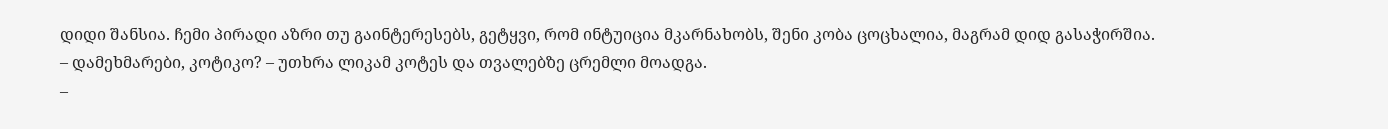დიდი შანსია. ჩემი პირადი აზრი თუ გაინტერესებს, გეტყვი, რომ ინტუიცია მკარნახობს, შენი კობა ცოცხალია, მაგრამ დიდ გასაჭირშია.
– დამეხმარები, კოტიკო? – უთხრა ლიკამ კოტეს და თვალებზე ცრემლი მოადგა.
–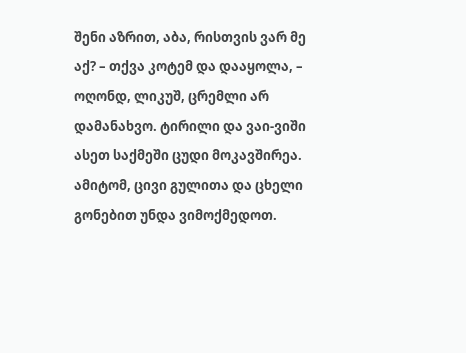შენი აზრით, აბა, რისთვის ვარ მე აქ? – თქვა კოტემ და დააყოლა, – ოღონდ, ლიკუშ, ცრემლი არ დამანახვო. ტირილი და ვაი-ვიში ასეთ საქმეში ცუდი მოკავშირეა. ამიტომ, ცივი გულითა და ცხელი გონებით უნდა ვიმოქმედოთ.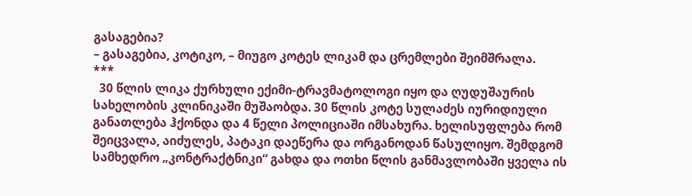გასაგებია?
– გასაგებია, კოტიკო, – მიუგო კოტეს ლიკამ და ცრემლები შეიმშრალა.
***
  30 წლის ლიკა ქურხული ექიმი-ტრავმატოლოგი იყო და ღუდუშაურის სახელობის კლინიკაში მუშაობდა. 30 წლის კოტე სულაძეს იურიდიული განათლება ჰქონდა და 4 წელი პოლიციაში იმსახურა. ხელისუფლება რომ შეიცვალა, აიძულეს, პატაკი დაეწერა და ორგანოდან წასულიყო. შემდგომ სამხედრო „კონტრაქტნიკი“ გახდა და ოთხი წლის განმავლობაში ყველა ის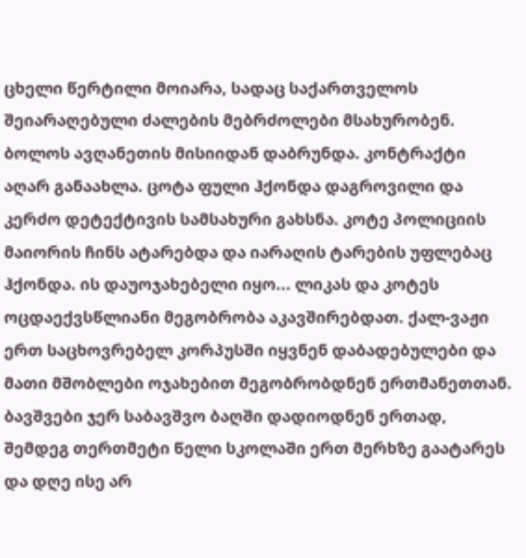ცხელი წერტილი მოიარა, სადაც საქართველოს შეიარაღებული ძალების მებრძოლები მსახურობენ. ბოლოს ავღანეთის მისიიდან დაბრუნდა. კონტრაქტი აღარ განაახლა. ცოტა ფული ჰქონდა დაგროვილი და კერძო დეტექტივის სამსახური გახსნა. კოტე პოლიციის მაიორის ჩინს ატარებდა და იარაღის ტარების უფლებაც ჰქონდა. ის დაუოჯახებელი იყო... ლიკას და კოტეს ოცდაექვსწლიანი მეგობრობა აკავშირებდათ. ქალ-ვაჟი ერთ საცხოვრებელ კორპუსში იყვნენ დაბადებულები და მათი მშობლები ოჯახებით მეგობრობდნენ ერთმანეთთან. ბავშვები ჯერ საბავშვო ბაღში დადიოდნენ ერთად, შემდეგ თერთმეტი წელი სკოლაში ერთ მერხზე გაატარეს და დღე ისე არ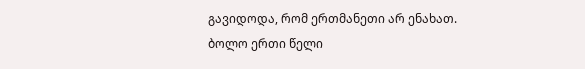გავიდოდა, რომ ერთმანეთი არ ენახათ. ბოლო ერთი წელი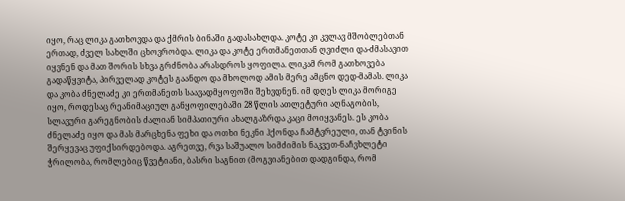იყო, რაც ლიკა გათხოვდა და ქმრის ბინაში გადასახლდა. კოტე კი კვლავ მშობლებთან ერთად, ძველ სახლში ცხოვრობდა. ლიკა და კოტე ერთმანეთთან ღვიძლი და-ძმასავით იყვნენ და მათ შორის სხვა გრძნობა არასდროს ყოფილა. ლიკამ რომ გათხოვება გადაწყვიტა, პირველად კოტეს გაანდო და მხოლოდ ამის მერე ამცნო დედ-მამას. ლიკა და კობა ძნელაძე კი ერთმანეთს საავადმყოფოში შეხვდნენ. იმ დღეს ლიკა მორიგე იყო, როდესაც რეანიმაციულ განყოფილებაში 28 წლის ათლეტური აღნაგობის, სლავური გარეგნობის ძალიან სიმპათიური ახალგაზრდა კაცი მოიყვანეს. ეს კობა ძნელაძე იყო და მას მარცხენა ფეხი და ოთხი ნეკნი ჰქონდა ჩამტვრეული, თან ტვინის შერყევაც უფიქსირდებოდა. აგრეთვე, რვა საშუალო სიმძიმის ნაკვეთ-ნაჩვხლეტი ჭრილობა, რომლებიც წვეტიანი, ბასრი საგნით (მოგვიანებით დადგინდა, რომ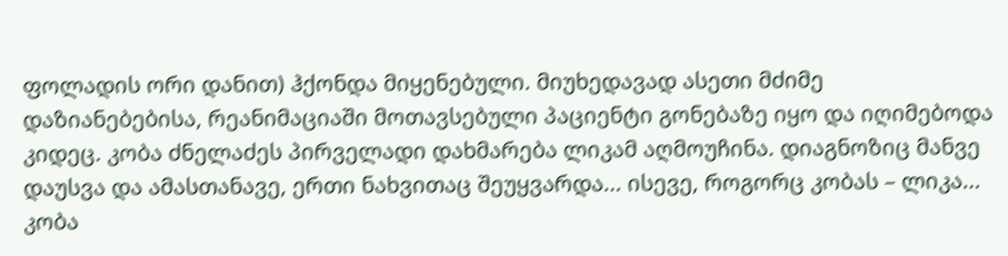ფოლადის ორი დანით) ჰქონდა მიყენებული. მიუხედავად ასეთი მძიმე დაზიანებებისა, რეანიმაციაში მოთავსებული პაციენტი გონებაზე იყო და იღიმებოდა კიდეც. კობა ძნელაძეს პირველადი დახმარება ლიკამ აღმოუჩინა. დიაგნოზიც მანვე დაუსვა და ამასთანავე, ერთი ნახვითაც შეუყვარდა... ისევე, როგორც კობას – ლიკა... კობა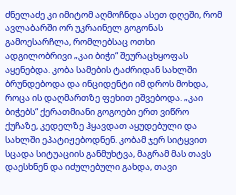ძნელაძე კი იმიტომ აღმოჩნდა ასეთ დღეში, რომ ავლაბარში ორ უკრაინელ გოგონას გამოესარჩლა, რომლებსაც ოთხი ადგილობრივი „კაი ბიჭი“ შეურაცხყოფას აყენებდა. კობა სამების ტაძრიდან სახლში ბრუნდებოდა და ინციდენტი იმ დროს მოხდა, როცა ის დაღმართზე ფეხით ეშვებოდა. „კაი ბიჭებს“ ქერათმიანი გოგოები ერთ ვიწრო ქუჩაზე, კედელზე ჰყავდათ აყუდებული და სახლში ეპატიჟებოდნენ. კობამ ჯერ სიტყვით სცადა სიტუაციის განმუხტვა, მაგრამ მას თავს დაესხნენ და იძულებული გახდა, თავი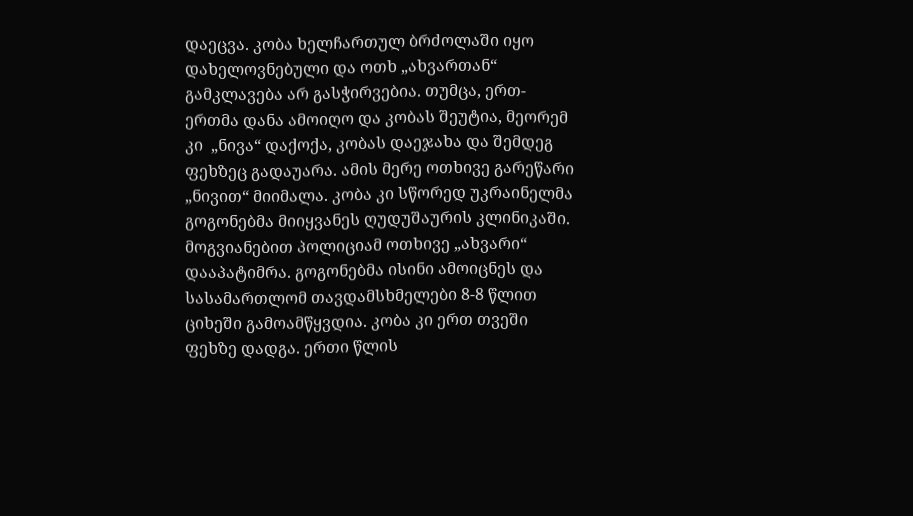დაეცვა. კობა ხელჩართულ ბრძოლაში იყო დახელოვნებული და ოთხ „ახვართან“ გამკლავება არ გასჭირვებია. თუმცა, ერთ-ერთმა დანა ამოიღო და კობას შეუტია, მეორემ კი  „ნივა“ დაქოქა, კობას დაეჯახა და შემდეგ ფეხზეც გადაუარა. ამის მერე ოთხივე გარეწარი „ნივით“ მიიმალა. კობა კი სწორედ უკრაინელმა გოგონებმა მიიყვანეს ღუდუშაურის კლინიკაში. მოგვიანებით პოლიციამ ოთხივე „ახვარი“ დააპატიმრა. გოგონებმა ისინი ამოიცნეს და სასამართლომ თავდამსხმელები 8-8 წლით ციხეში გამოამწყვდია. კობა კი ერთ თვეში ფეხზე დადგა. ერთი წლის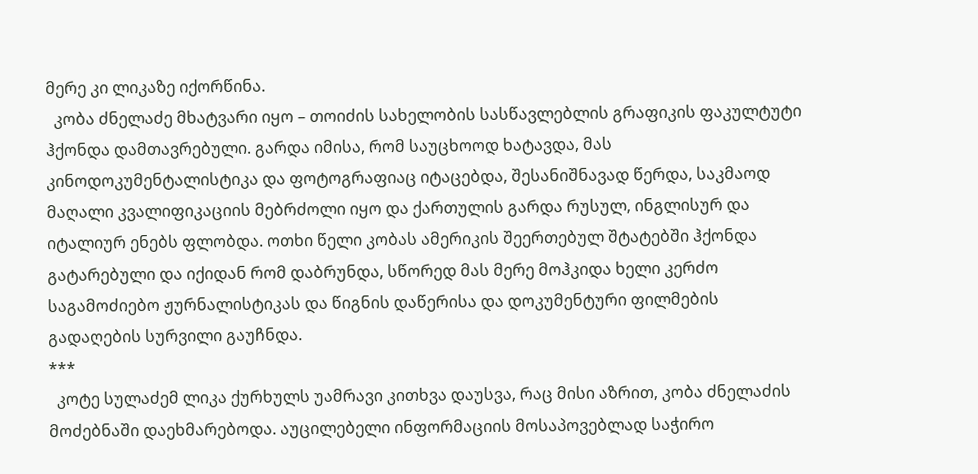მერე კი ლიკაზე იქორწინა.
  კობა ძნელაძე მხატვარი იყო – თოიძის სახელობის სასწავლებლის გრაფიკის ფაკულტუტი ჰქონდა დამთავრებული. გარდა იმისა, რომ საუცხოოდ ხატავდა, მას კინოდოკუმენტალისტიკა და ფოტოგრაფიაც იტაცებდა, შესანიშნავად წერდა, საკმაოდ მაღალი კვალიფიკაციის მებრძოლი იყო და ქართულის გარდა რუსულ, ინგლისურ და იტალიურ ენებს ფლობდა. ოთხი წელი კობას ამერიკის შეერთებულ შტატებში ჰქონდა გატარებული და იქიდან რომ დაბრუნდა, სწორედ მას მერე მოჰკიდა ხელი კერძო საგამოძიებო ჟურნალისტიკას და წიგნის დაწერისა და დოკუმენტური ფილმების გადაღების სურვილი გაუჩნდა.
***
  კოტე სულაძემ ლიკა ქურხულს უამრავი კითხვა დაუსვა, რაც მისი აზრით, კობა ძნელაძის მოძებნაში დაეხმარებოდა. აუცილებელი ინფორმაციის მოსაპოვებლად საჭირო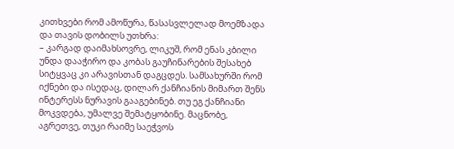კითხვები რომ ამოწურა, წასასვლელად მოემზადა და თავის დობილს უთხრა:
– კარგად დაიმახსოვრე, ლიკუშ, რომ ენას კბილი უნდა დააჭირო და კობას გაუჩინარების შესახებ სიტყვაც კი არავისთან დაგცდეს. სამსახურში რომ იქნები და ისედაც, დილარ ქანჩიანის მიმართ შენს ინტერესს ნურავის გააგებინებ. თუ ეგ ქანჩიანი მოკვდება, უმალვე შემატყობინე. მაცნობე, აგრეთვე, თუკი რაიმე საეჭვოს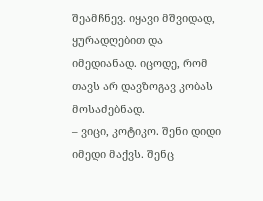შეამჩნევ. იყავი მშვიდად, ყურადღებით და იმედიანად. იცოდე, რომ თავს არ დავზოგავ კობას მოსაძებნად.
– ვიცი, კოტიკო. შენი დიდი იმედი მაქვს. შენც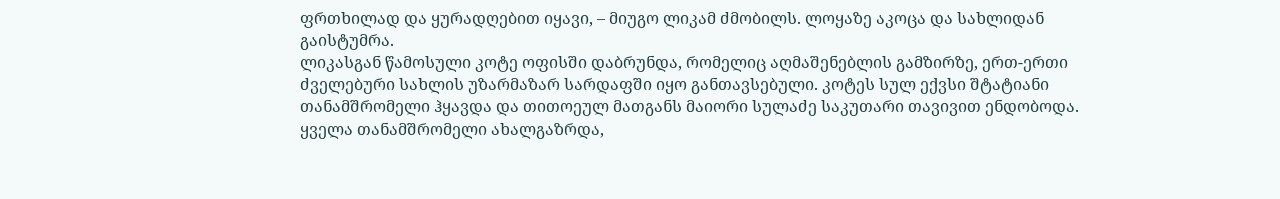ფრთხილად და ყურადღებით იყავი, – მიუგო ლიკამ ძმობილს. ლოყაზე აკოცა და სახლიდან გაისტუმრა.
ლიკასგან წამოსული კოტე ოფისში დაბრუნდა, რომელიც აღმაშენებლის გამზირზე, ერთ-ერთი ძველებური სახლის უზარმაზარ სარდაფში იყო განთავსებული. კოტეს სულ ექვსი შტატიანი თანამშრომელი ჰყავდა და თითოეულ მათგანს მაიორი სულაძე საკუთარი თავივით ენდობოდა. ყველა თანამშრომელი ახალგაზრდა,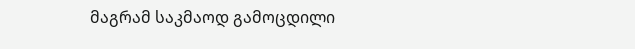მაგრამ საკმაოდ გამოცდილი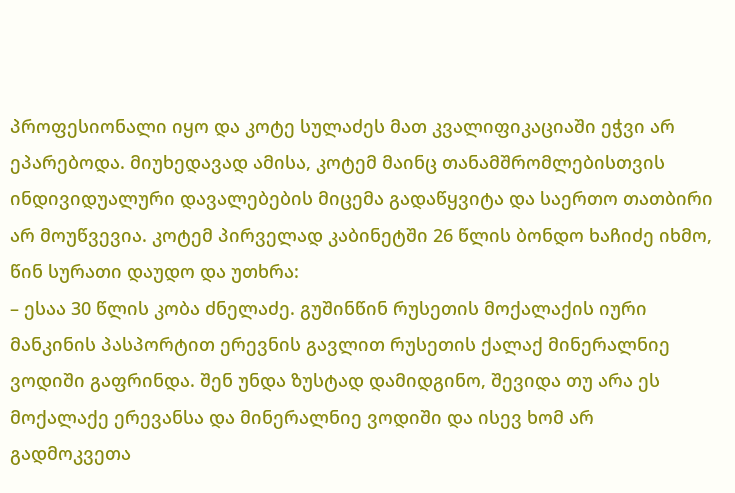პროფესიონალი იყო და კოტე სულაძეს მათ კვალიფიკაციაში ეჭვი არ ეპარებოდა. მიუხედავად ამისა, კოტემ მაინც თანამშრომლებისთვის ინდივიდუალური დავალებების მიცემა გადაწყვიტა და საერთო თათბირი არ მოუწვევია. კოტემ პირველად კაბინეტში 26 წლის ბონდო ხაჩიძე იხმო, წინ სურათი დაუდო და უთხრა:
– ესაა 30 წლის კობა ძნელაძე. გუშინწინ რუსეთის მოქალაქის იური მანკინის პასპორტით ერევნის გავლით რუსეთის ქალაქ მინერალნიე ვოდიში გაფრინდა. შენ უნდა ზუსტად დამიდგინო, შევიდა თუ არა ეს მოქალაქე ერევანსა და მინერალნიე ვოდიში და ისევ ხომ არ გადმოკვეთა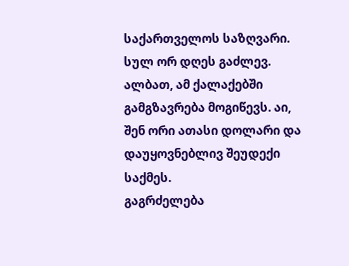საქართველოს საზღვარი. სულ ორ დღეს გაძლევ. ალბათ, ამ ქალაქებში გამგზავრება მოგიწევს. აი, შენ ორი ათასი დოლარი და დაუყოვნებლივ შეუდექი საქმეს.
გაგრძელება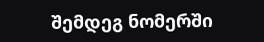შემდეგ ნომერში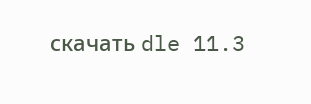скачать dle 11.3